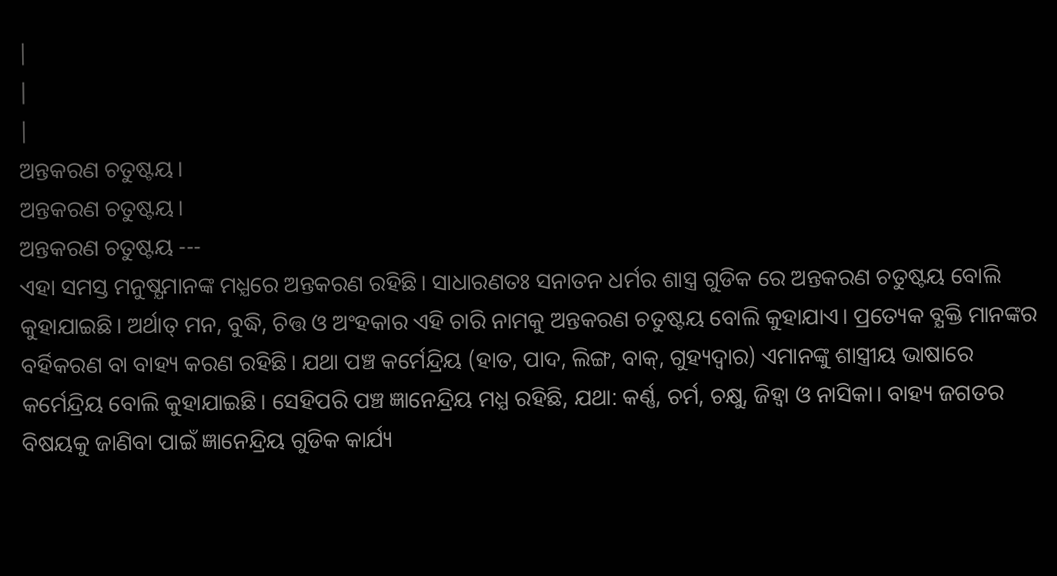|
|
|
ଅନ୍ତକରଣ ଚତୁଷ୍ଟୟ।
ଅନ୍ତକରଣ ଚତୁଷ୍ଟୟ।
ଅନ୍ତକରଣ ଚତୁଷ୍ଟୟ ---
ଏହା ସମସ୍ତ ମନୁଷ୍ଯମାନଙ୍କ ମଧ୍ଯରେ ଅନ୍ତକରଣ ରହିଛି। ସାଧାରଣତଃ ସନାତନ ଧର୍ମର ଶାସ୍ତ୍ର ଗୁଡିକ ରେ ଅନ୍ତକରଣ ଚତୁଷ୍ଟୟ ବୋଲି କୁହାଯାଇଛି। ଅର୍ଥାତ୍ ମନ, ବୁଦ୍ଧି, ଚିତ୍ତ ଓ ଅଂହକାର ଏହି ଚାରି ନାମକୁ ଅନ୍ତକରଣ ଚତୁଷ୍ଟୟ ବୋଲି କୁହାଯାଏ। ପ୍ରତ୍ୟେକ ବ୍ଯକ୍ତି ମାନଙ୍କର ବର୍ହିକରଣ ବା ବାହ୍ୟ କରଣ ରହିଛି। ଯଥା ପଞ୍ଚ କର୍ମେନ୍ଦ୍ରିୟ (ହାତ, ପାଦ, ଲିଙ୍ଗ, ବାକ୍, ଗୁହ୍ୟଦ୍ୱାର) ଏମାନଙ୍କୁ ଶାସ୍ତ୍ରୀୟ ଭାଷାରେ କର୍ମେନ୍ଦ୍ରିୟ ବୋଲି କୁହାଯାଇଛି। ସେହିପରି ପଞ୍ଚ ଜ୍ଞାନେନ୍ଦ୍ରିୟ ମଧ୍ଯ ରହିଛି, ଯଥା: କର୍ଣ୍ଣ, ଚର୍ମ, ଚକ୍ଷୁ, ଜିହ୍ବା ଓ ନାସିକା। ବାହ୍ୟ ଜଗତର ବିଷୟକୁ ଜାଣିବା ପାଇଁ ଜ୍ଞାନେନ୍ଦ୍ରିୟ ଗୁଡିକ କାର୍ଯ୍ୟ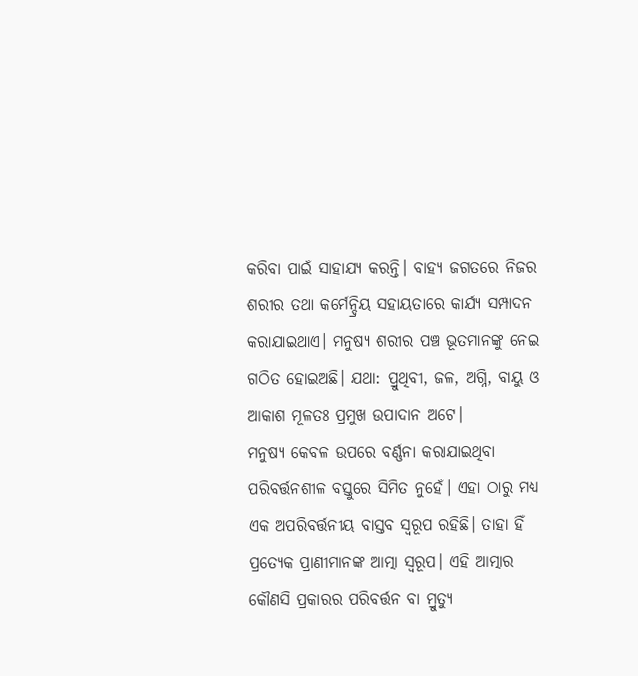କରିବା ପାଇଁ ସାହାଯ୍ୟ କରନ୍ତି। ବାହ୍ୟ ଜଗତରେ ନିଜର ଶରୀର ତଥା କର୍ମେନ୍ଦ୍ରିୟ ସହାୟତାରେ କାର୍ଯ୍ୟ ସମ୍ପାଦନ କରାଯାଇଥାଏ। ମନୁଷ୍ଯ ଶରୀର ପଞ୍ଚ ଭୂତମାନଙ୍କୁ ନେଇ ଗଠିତ ହୋଇଅଛି। ଯଥା: ପ୍ରୁଥିବୀ, ଜଳ, ଅଗ୍ନି, ବାୟୁ ଓ ଆକାଶ ମୂଳତଃ ପ୍ରମୁଖ ଉପାଦାନ ଅଟେ।
ମନୁଷ୍ଯ କେବଳ ଉପରେ ବର୍ଣ୍ଣନା କରାଯାଇଥିବା ପରିବର୍ତ୍ତନଶୀଳ ବସ୍ତୁରେ ସିମିତ ନୁହେଁ। ଏହା ଠାରୁ ମଧ୍ଯ ଏକ ଅପରିବର୍ତ୍ତନୀୟ ବାସ୍ତବ ସ୍ବରୂପ ରହିଛି। ତାହା ହିଁ ପ୍ରତ୍ୟେକ ପ୍ରାଣୀମାନଙ୍କ ଆତ୍ମା ସ୍ବରୂପ। ଏହି ଆତ୍ମାର କୌଣସି ପ୍ରକାରର ପରିବର୍ତ୍ତନ ବା ମ୍ରୁତ୍ୟୁ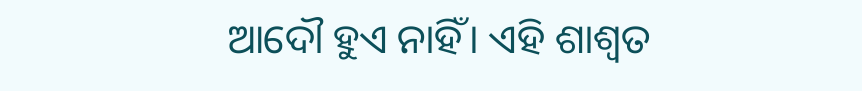ଆଦୌ ହୁଏ ନାହିଁ। ଏହି ଶାଶ୍ବତ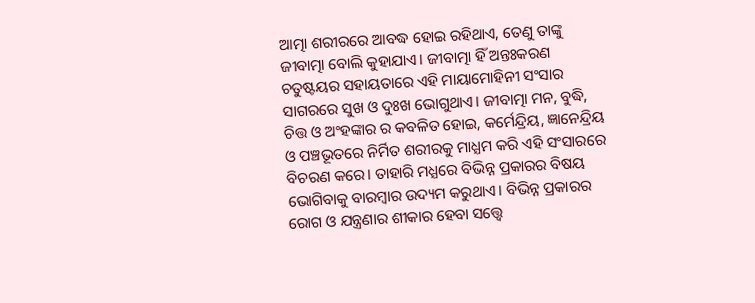ଆତ୍ମା ଶରୀରରେ ଆବଦ୍ଧ ହୋଇ ରହିଥାଏ, ତେଣୁ ତାଙ୍କୁ ଜୀବାତ୍ମା ବୋଲି କୁହାଯାଏ। ଜୀବାତ୍ମା ହିଁ ଅନ୍ତଃକରଣ ଚତୁଷ୍ଟୟର ସହାୟତାରେ ଏହି ମାୟାମୋହିନୀ ସଂସାର ସାଗରରେ ସୁଖ ଓ ଦୁଃଖ ଭୋଗୁଥାଏ। ଜୀବାତ୍ମା ମନ, ବୁଦ୍ଧି, ଚିତ୍ତ ଓ ଅଂହଙ୍କାର ର କବଳିତ ହୋଇ, କର୍ମେନ୍ଦ୍ରିୟ, ଜ୍ଞାନେନ୍ଦ୍ରିୟ ଓ ପଞ୍ଚଭୂତରେ ନିର୍ମିତ ଶରୀରକୁ ମାଧ୍ଯମ କରି ଏହି ସଂସାରରେ ବିଚରଣ କରେ। ତାହାରି ମଧ୍ଯରେ ବିଭିନ୍ନ ପ୍ରକାରର ବିଷୟ ଭୋଗିବାକୁ ବାରମ୍ବାର ଉଦ୍ୟମ କରୁଥାଏ। ବିଭିନ୍ନ ପ୍ରକାରର ରୋଗ ଓ ଯନ୍ତ୍ରଣାର ଶୀକାର ହେବା ସତ୍ତ୍ବେ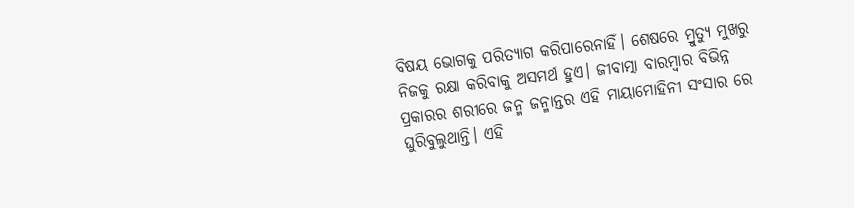ବିଷୟ ଭୋଗକୁ ପରିତ୍ଯାଗ କରିପାରେନାହିଁ। ଶେଷରେ ମ୍ରୁତ୍ୟୁ ମୁଖରୁ ନିଜକୁ ରକ୍ଷା କରିବାକୁ ଅସମର୍ଥ ହୁଏ। ଜୀବାତ୍ମା ବାରମ୍ବାର ବିଭିନ୍ନ ପ୍ରକାରର ଶରୀରେ ଜନ୍ମ ଜନ୍ମାନ୍ତର ଏହି ମାୟାମୋହିନୀ ସଂସାର ରେ ଘୁରିବୁଲୁଥାନ୍ତି। ଏହି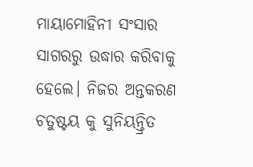ମାୟାମୋହିନୀ ସଂସାର ସାଗରରୁ ଉଦ୍ଧାର କରିବାକୁ ହେଲେ। ନିଜର ଅନ୍ତକରଣ ଚତୁଷ୍ଟୟ କୁ ସୁନିୟନ୍ତ୍ରିତ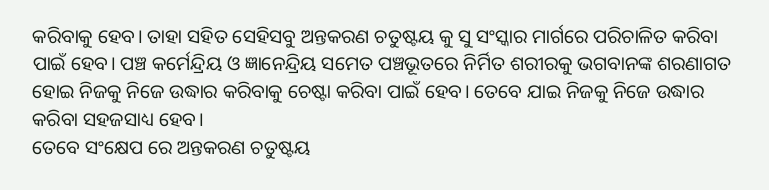କରିବାକୁ ହେବ। ତାହା ସହିତ ସେହିସବୁ ଅନ୍ତକରଣ ଚତୁଷ୍ଟୟ କୁ ସୁ ସଂସ୍କାର ମାର୍ଗରେ ପରିଚାଳିତ କରିବା ପାଇଁ ହେବ। ପଞ୍ଚ କର୍ମେନ୍ଦ୍ରିୟ ଓ ଜ୍ଞାନେନ୍ଦ୍ରିୟ ସମେତ ପଞ୍ଚଭୂତରେ ନିର୍ମିତ ଶରୀରକୁ ଭଗବାନଙ୍କ ଶରଣାଗତ ହୋଇ ନିଜକୁ ନିଜେ ଉଦ୍ଧାର କରିବାକୁ ଚେଷ୍ଟା କରିବା ପାଇଁ ହେବ। ତେବେ ଯାଇ ନିଜକୁ ନିଜେ ଉଦ୍ଧାର କରିବା ସହଜସାଧ୍ୟ ହେବ।
ତେବେ ସଂକ୍ଷେପ ରେ ଅନ୍ତକରଣ ଚତୁଷ୍ଟୟ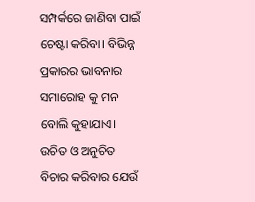ସମ୍ପର୍କରେ ଜାଣିବା ପାଇଁ ଚେଷ୍ଟା କରିବା। ବିଭିନ୍ନ ପ୍ରକାରର ଭାବନାର ସମାରୋହ କୁ ମନ ବୋଲି କୁହାଯାଏ। ଉଚିତ ଓ ଅନୁଚିତ ବିଚାର କରିବାର ଯେଉଁ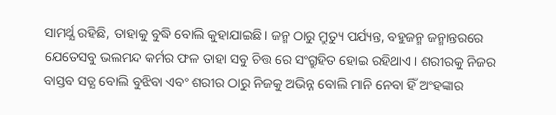ସାମର୍ଥ୍ଯ ରହିଛି, ତାହାକୁ ବୁଦ୍ଧି ବୋଲି କୁହାଯାଇଛି। ଜନ୍ମ ଠାରୁ ମ୍ରୁତ୍ୟୁ ପର୍ଯ୍ୟନ୍ତ, ବହୁଜନ୍ମ ଜନ୍ମାନ୍ତରରେ ଯେତେସବୁ ଭଲମନ୍ଦ କର୍ମର ଫଳ ତାହା ସବୁ ଚିତ୍ତ ରେ ସଂଗ୍ରୁହିତ ହୋଇ ରହିଥାଏ। ଶରୀରକୁ ନିଜର ବାସ୍ତବ ସତ୍ଯ ବୋଲି ବୁଝିବା ଏବଂ ଶରୀର ଠାରୁ ନିଜକୁ ଅଭିନ୍ନ ବୋଲି ମାନି ନେବା ହିଁ ଅଂହଙ୍କାର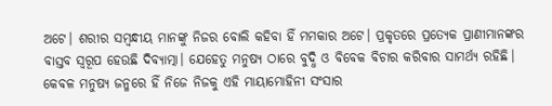ଅଟେ। ଶରୀର ସମ୍ବନ୍ଧୀୟ ମାନଙ୍କୁ ନିଜର ବୋଲି କହିବା ହିଁ ମମକାର ଅଟେ। ପ୍ରକୃତରେ ପ୍ରତ୍ୟେକ ପ୍ରାଣୀମାନଙ୍କର ବାସ୍ତବ ସ୍ବରୂପ ହେଉଛି ଦିବ୍ୟାତ୍ମା। ଯେହେତୁ ମନୁଷ୍ଯ ଠାରେ ବୁଦ୍ଧି ଓ ବିବେକ ବିଚାର କରିବାର ସାମର୍ଥ୍ଯ ରହିଛି। କେବଳ ମନୁଷ୍ଯ ଜନ୍ମରେ ହିଁ ନିଜେ ନିଜକୁ ଏହି ମାୟାମୋହିନୀ ସଂସାର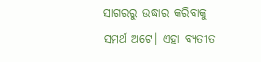ସାଗରରୁ ଉଦ୍ଧାର କରିବାକୁ ସମର୍ଥ ଅଟେ। ଏହା ବ୍ୟତୀତ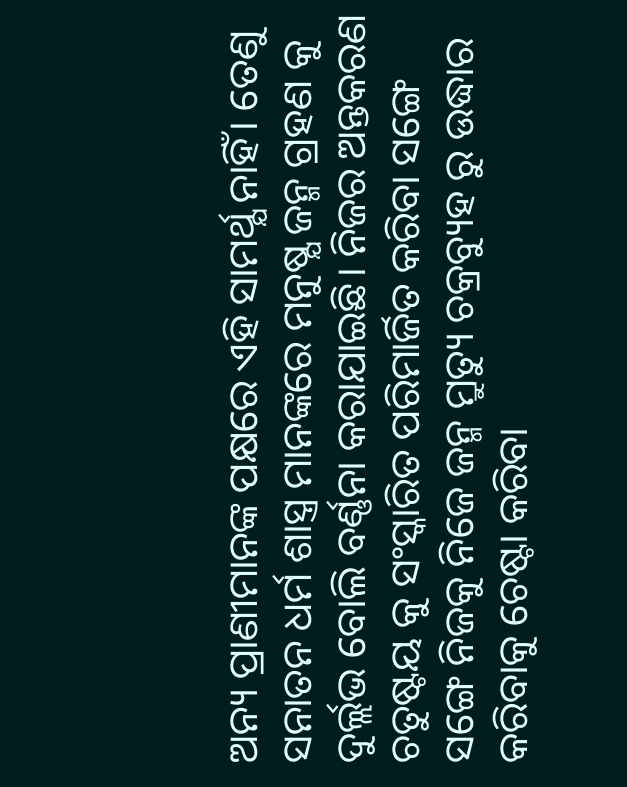ଅନ୍ୟ ପ୍ରାଣୀମାନଙ୍କ ପକ୍ଷରେ ଏହି ସାମର୍ଥ୍ଯ ନାହିଁ। ତେଣୁ ସନାତନ ଧର୍ମ ଶାସ୍ତ୍ର ମାନଙ୍କରେ ମନୁଷ୍ଯ ଜନ୍ମ ଗ୍ରହଣ କୁ ଦୁର୍ଲ୍ଲଭ ବୋଲି ବର୍ଣ୍ଣନା କରାଯାଇଛି। ନିଜର ଅନ୍ତକରଣ ଚତୁଷ୍ଟୟ କୁ ସଂସ୍କାରିତ ପରିମାର୍ଜିତ କରିବା ସଙ୍ଗେ ସଙ୍ଗେ ନିଜକୁ ନିଜେ ଜନ୍ମ ମ୍ରୁତ୍ୟୁ ଚକ୍ରବ୍ୟୁହ ରୁ ଉଦ୍ଧାର କରିବାକୁ ଚେଷ୍ଟା କରିବା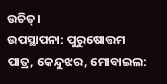ଉଚିତ୍।
ଉପସ୍ଥାପନା: ପୁରୁଷୋତ୍ତମ ପାତ୍ର, କେନ୍ଦୁଝର, ମୋବାଇଲ: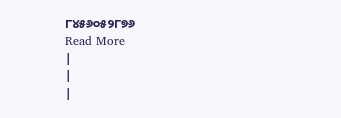୮୪୫୬୦୫୨୮୭୬
Read More
|
|
|